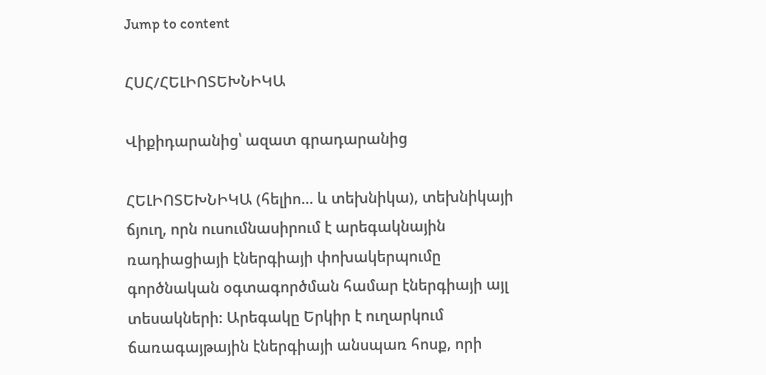Jump to content

ՀՍՀ/ՀԵԼԻՈՏԵԽՆԻԿԱ

Վիքիդարանից՝ ազատ գրադարանից

ՀԵԼԻՈՏԵԽՆԻԿԱ (հելիո… և տեխնիկա), տեխնիկայի ճյուղ, որն ուսումնասիրում է արեգակնային ռադիացիայի էներգիայի փոխակերպումը գործնական օգտագործման համար էներգիայի այլ տեսակների: Արեգակը Երկիր է ուղարկում ճառագայթային էներգիայի անսպառ հոսք, որի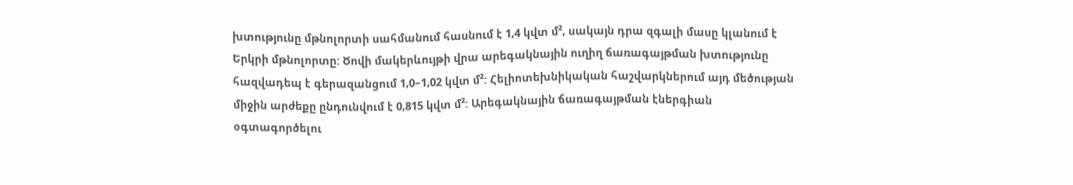խտությունը մթնոլորտի սահմանում հասնում է 1,4 կվտ մ², սակայն դրա զգալի մասը կլանում է Երկրի մթնոլորտը: Ծովի մակերևույթի վրա արեգակնային ուղիղ ճառագայթման խտությունը հազվադեպ է գերազանցում 1,0–1,02 կվտ մ²: Հելիոտեխնիկական հաշվարկներում այդ մեծության միջին արժեքը ընդունվում է 0,815 կվտ մ²: Արեգակնային ճառագայթման էներգիան օգտագործելու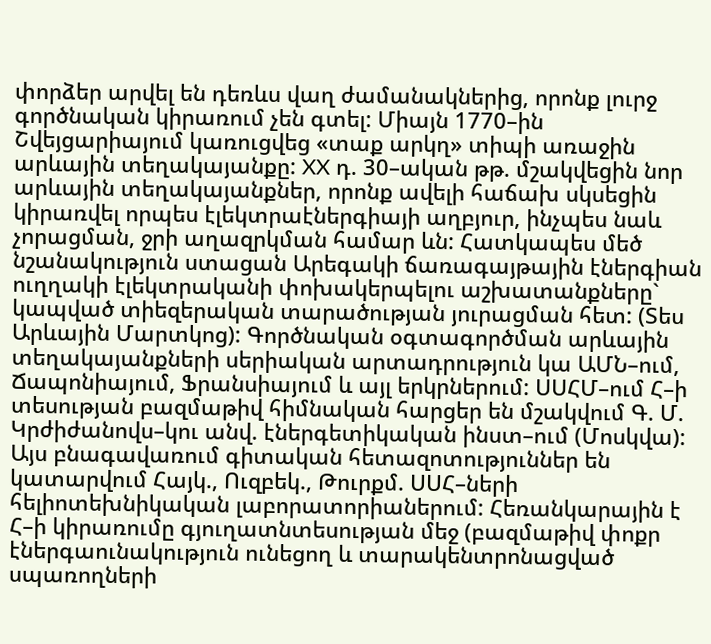փորձեր արվել են դեռևս վաղ ժամանակներից, որոնք լուրջ գործնական կիրառում չեն գտել: Միայն 1770–ին Շվեյցարիայում կառուցվեց «տաք արկղ» տիպի առաջին արևային տեղակայանքը: XX դ. 30–ական թթ. մշակվեցին նոր արևային տեղակայանքներ, որոնք ավելի հաճախ սկսեցին կիրառվել որպես էլեկտրաէներգիայի աղբյուր, ինչպես նաև չորացման, ջրի աղազրկման համար ևն: Հատկապես մեծ նշանակություն ստացան Արեգակի ճառագայթային էներգիան ուղղակի էլեկտրականի փոխակերպելու աշխատանքները` կապված տիեզերական տարածության յուրացման հետ: (Տես Արևային Մարտկոց): Գործնական օգտագործման արևային տեղակայանքների սերիական արտադրություն կա ԱՄՆ–ում, Ճապոնիայում, Ֆրանսիայում և այլ երկրներում: ՍՍՀՄ–ում Հ–ի տեսության բազմաթիվ հիմնական հարցեր են մշակվում Գ. Մ. Կրժիժանովս–կու անվ. էներգետիկական ինստ–ում (Մոսկվա): Այս բնագավառում գիտական հետազոտություններ են կատարվում Հայկ., Ուզբեկ., Թուրքմ. ՍՍՀ–ների հելիոտեխնիկական լաբորատորիաներում: Հեռանկարային է Հ–ի կիրառումը գյուղատնտեսության մեջ (բազմաթիվ փոքր էներգաունակություն ունեցող և տարակենտրոնացված սպառողների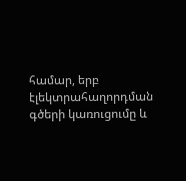համար, երբ էլեկտրահաղորդման գծերի կառուցումը և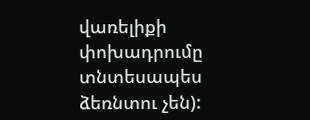վառելիքի փոխադրումը տնտեսապես ձեռնտու չեն):